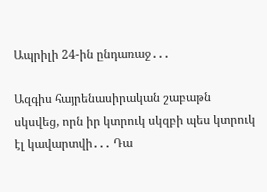Ապրիլի 24-ին ընդառաջ․․․

Ազգիս հայրենասիրական շաբաթն սկսվեց, որն իր կտրուկ սկզբի պես կտրուկ էլ կավարտվի․․․ Դա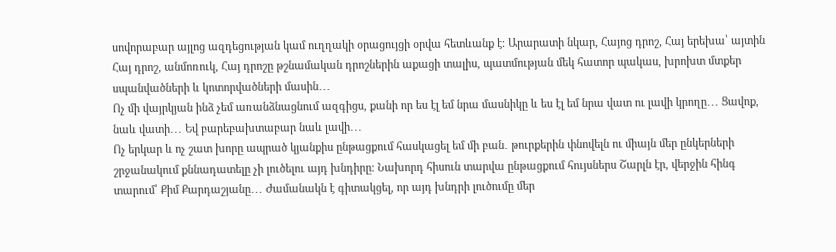սովորաբար այլոց ազդեցության կամ ուղղակի օրացույցի օրվա հետևանք է։ Արարատի նկար, Հայոց դրոշ, Հայ երեխա՝ այտին Հայ դրոշ, անմոռուկ, Հայ դրոշը թշնամական դրոշներին աքացի տալիս, պատմության մեկ հատոր պակաս, խրոխտ մտքեր սպանվածների և կոտորվածների մասին․․․
Ոչ մի վայրկյան ինձ չեմ առանձնացնում ազգիցս, քանի որ ես էլ եմ նրա մասնիկը և ես էլ եմ նրա վատ ու լավի կրողը․․․ Ցավոք, նաև վատի․․․ Եվ բարեբախտաբար նաև լավի․․․
Ոչ երկար և ոչ շատ խորը ապրած կյանքիս ընթացքում հասկացել եմ մի բան․ թուրքերին փնովելն ու միայն մեր ընկերների շրջանակում քննադատելը չի լուծելու այդ խնդիրը։ Նախորդ հիսուն տարվա ընթացքում հույսներս Շարլն էր, վերջին հինգ տարում՝ Քիմ Քարդաշյանը․․․ Ժամանակն է գիտակցել, որ այդ խնդրի լուծումը մեր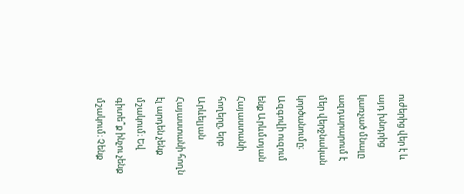ուժերից վեր է և այդ խնդրից կառչած մնալը ազդարարում է մեր վերջնական կործանումը։ Ազգովի ուզում ենք Արևմտյան Հայաստանի հողերը, երբ Արևելյան Հայաստանի հողն էլ արդեն չենք մշակում։ Եվ գիտե՞ք ինչու չենք մշակում։ Չենք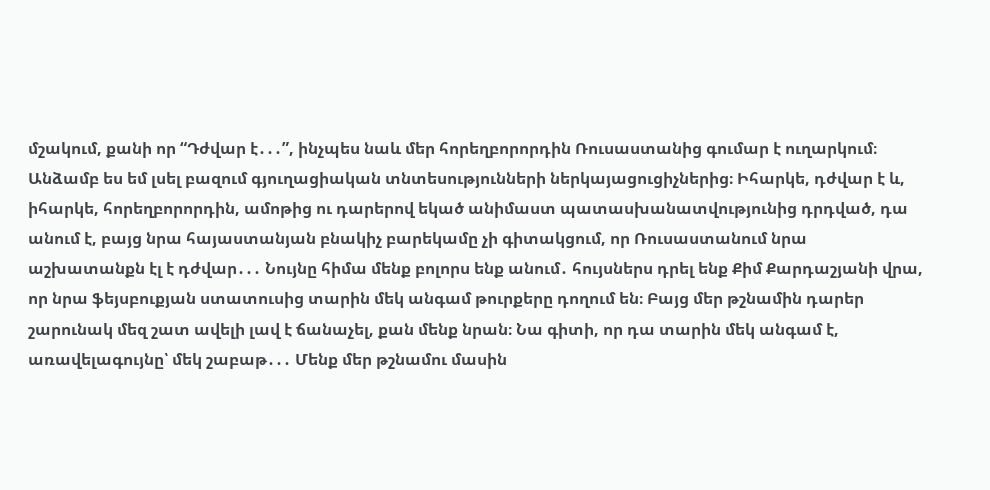մշակում, քանի որ “Դժվար է․․․”, ինչպես նաև մեր հորեղբորորդին Ռուսաստանից գումար է ուղարկում։ Անձամբ ես եմ լսել բազում գյուղացիական տնտեսությունների ներկայացուցիչներից։ Իհարկե, դժվար է և, իհարկե, հորեղբորորդին, ամոթից ու դարերով եկած անիմաստ պատասխանատվությունից դրդված, դա անում է, բայց նրա հայաստանյան բնակիչ բարեկամը չի գիտակցում, որ Ռուսաստանում նրա աշխատանքն էլ է դժվար․․․ Նույնը հիմա մենք բոլորս ենք անում․ հույսներս դրել ենք Քիմ Քարդաշյանի վրա, որ նրա ֆեյսբուքյան ստատուսից տարին մեկ անգամ թուրքերը դողում են։ Բայց մեր թշնամին դարեր շարունակ մեզ շատ ավելի լավ է ճանաչել, քան մենք նրան։ Նա գիտի, որ դա տարին մեկ անգամ է, առավելագույնը՝ մեկ շաբաթ․․․ Մենք մեր թշնամու մասին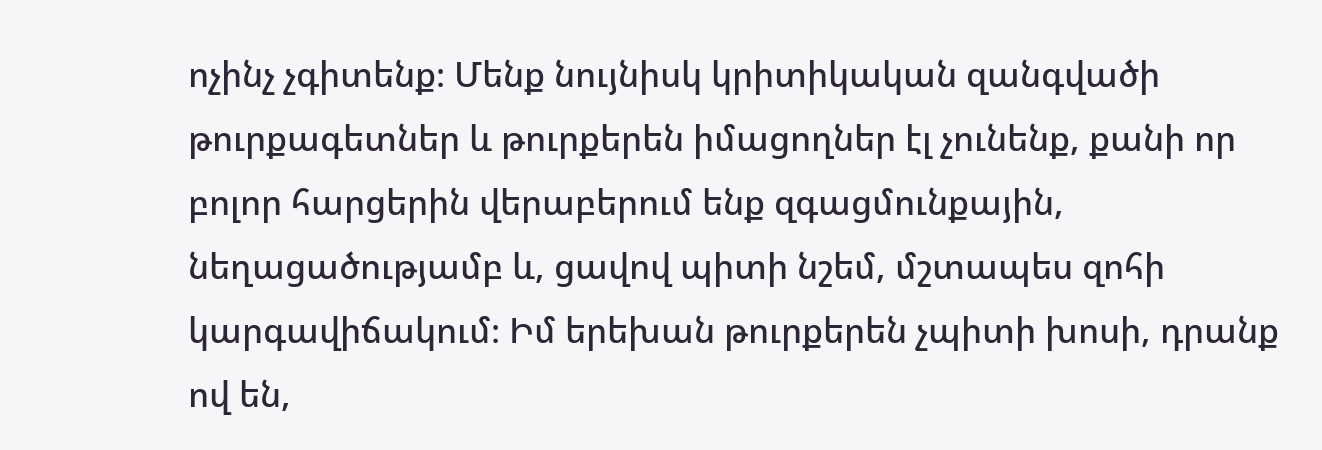ոչինչ չգիտենք։ Մենք նույնիսկ կրիտիկական զանգվածի թուրքագետներ և թուրքերեն իմացողներ էլ չունենք, քանի որ բոլոր հարցերին վերաբերում ենք զգացմունքային, նեղացածությամբ և, ցավով պիտի նշեմ, մշտապես զոհի կարգավիճակում։ Իմ երեխան թուրքերեն չպիտի խոսի, դրանք ով են,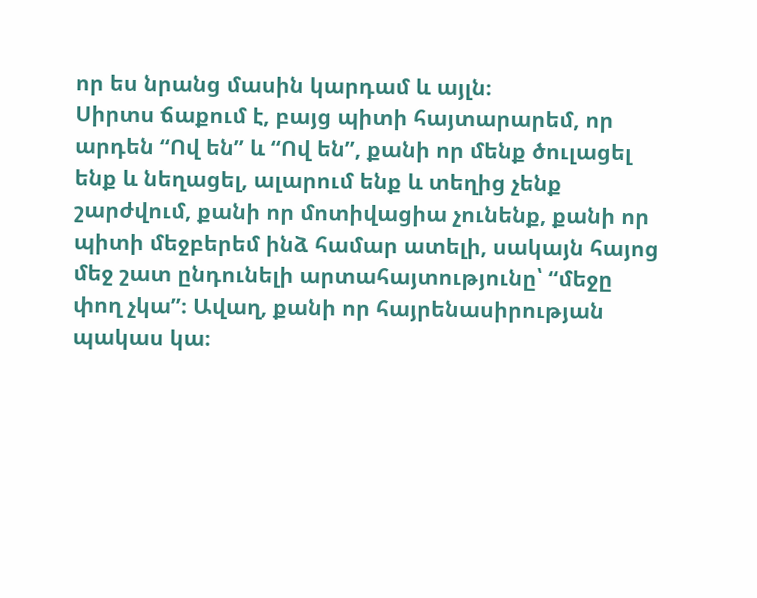որ ես նրանց մասին կարդամ և այլն։
Սիրտս ճաքում է, բայց պիտի հայտարարեմ, որ արդեն “Ով են” և “Ով են”, քանի որ մենք ծուլացել ենք և նեղացել, ալարում ենք և տեղից չենք շարժվում, քանի որ մոտիվացիա չունենք, քանի որ պիտի մեջբերեմ ինձ համար ատելի, սակայն հայոց մեջ շատ ընդունելի արտահայտությունը՝ “մեջը փող չկա”։ Ավաղ, քանի որ հայրենասիրության պակաս կա։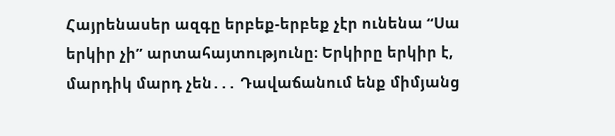Հայրենասեր ազգը երբեք-երբեք չէր ունենա “Սա երկիր չի” արտահայտությունը։ Երկիրը երկիր է, մարդիկ մարդ չեն․․․ Դավաճանում ենք միմյանց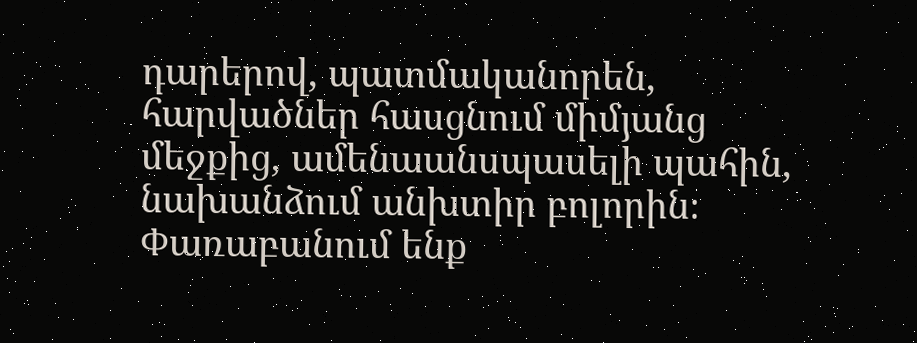դարերով, պատմականորեն, հարվածներ հասցնում միմյանց մեջքից, ամենաանսպասելի պահին, նախանձում անխտիր բոլորին։ Փառաբանում ենք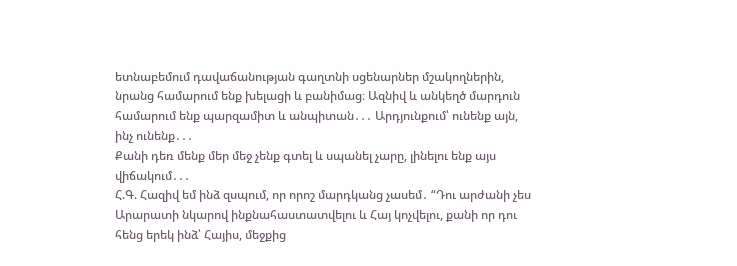ետնաբեմում դավաճանության գաղտնի սցենարներ մշակողներին, նրանց համարում ենք խելացի և բանիմաց։ Ազնիվ և անկեղծ մարդուն համարում ենք պարզամիտ և անպիտան․․․ Արդյունքում՝ ունենք այն, ինչ ունենք․․․
Քանի դեռ մենք մեր մեջ չենք գտել և սպանել չարը, լինելու ենք այս վիճակում․․․
Հ.Գ. Հազիվ եմ ինձ զսպում, որ որոշ մարդկանց չասեմ․ “Դու արժանի չես Արարատի նկարով ինքնահաստատվելու և Հայ կոչվելու, քանի որ դու հենց երեկ ինձ՝ Հայիս, մեջքից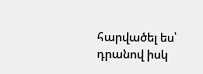հարվածել ես՝ դրանով իսկ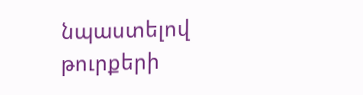նպաստելով թուրքերի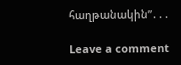հաղթանակին”․․․

Leave a comment